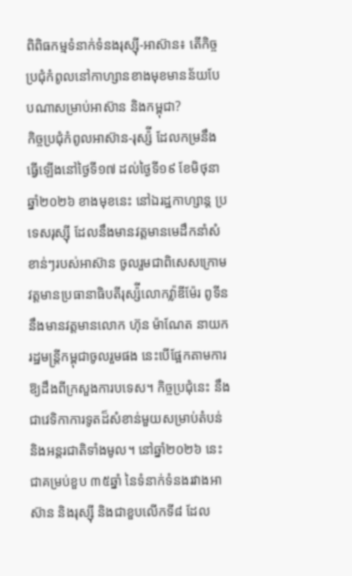ពិពិធកម្មទំនាក់ទំនងរុស្សុី-អាស៊ាន៖ តើកិច្ចប្រជុំកំពូលនៅកាហ្សានខាងមុខមានន័យបែបណាសម្រាប់អាស៊ាន និងកម្ពុជា?
កិច្ចប្រជុំកំពូលអាស៊ាន-រុស្ស៉ី ដែលកម្រនឹងធ្វើឡើងនៅថ្ងៃទី១៧ ដល់ថ្ងៃទី១៩ ខែមិថុនា ឆ្នាំ២០២៦ ខាងមុខនេះ នៅឯរដ្ឋកាហ្សាន្ត ប្រទេសរុស្ស៊ី ដែលនឹងមានវត្តមានមេដឹកនាំសំខាន់ៗរបស់អាស៊ាន ចូលរួមជាពិសេសក្រោមវត្តមានប្រធានាធិបតីរុស្ស៉ីលោកវ្ល៉ាឌីម៉ែរ ពូទីន នឹងមានវត្តមានលោក ហ៊ុន ម៉ាណែត នាយករដ្ឋមន្ត្រីកម្ពុជាចូលរួមផង នេះបើផ្អែកតាមការឱ្យដឹងពីក្រសួងការបទេស។ កិច្ចប្រជុំនេះ នឹងជាវេទិកាការទូតដ៏សំខាន់មួយសម្រាប់តំបន់ និងអន្តរជាតិទាំងមូល។ នៅឆ្នាំ២០២៦ នេះ ជាគម្រប់ខួប ៣៥ឆ្នាំ នៃទំនាក់ទំនងរវាងអាស៊ាន និងរុស្ស៊ី និងជាខួបលើកទី៨ ដែល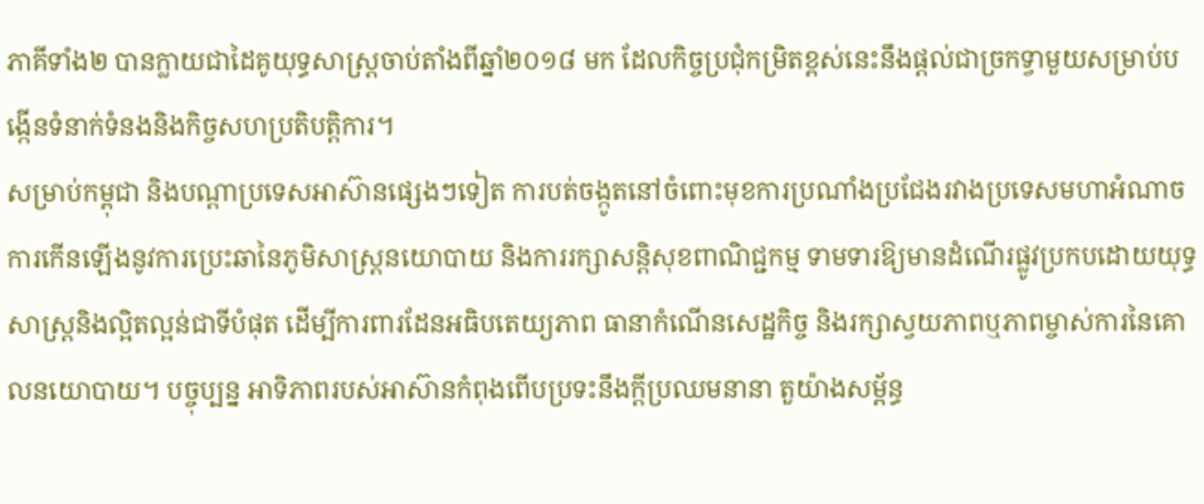ភាគីទាំង២ បានក្លាយជាដៃគូយុទ្ធសាស្ត្រចាប់តាំងពីឆ្នាំ២០១៨ មក ដែលកិច្ចប្រជុំកម្រិតខ្ពស់នេះនឹងផ្តល់ជាច្រកទ្វាមួយសម្រាប់បង្កើនទំនាក់ទំនងនិងកិច្ចសហប្រតិបត្តិការ។
សម្រាប់កម្ពុជា និងបណ្តាប្រទេសអាស៊ានផ្សេងៗទៀត ការបត់ចង្កូតនៅចំពោះមុខការប្រណាំងប្រជែងរវាងប្រទេសមហាអំណាច ការកើនឡើងនូវការប្រេះឆានៃភូមិសាស្ត្រនយោបាយ និងការរក្សាសន្តិសុខពាណិជ្ជកម្ម ទាមទារឱ្យមានដំណើរផ្លូវប្រកបដោយយុទ្ធសាស្ត្រនិងល្អិតល្អន់ជាទីបំផុត ដើម្បីការពារដែនអធិបតេយ្យភាព ធានាកំណើនសេដ្ឋកិច្ច និងរក្សាស្វយភាពឬភាពម្ចាស់ការនៃគោលនយោបាយ។ បច្ចុប្បន្ន អាទិភាពរបស់អាស៊ានកំពុងពើបប្រទះនឹងក្តីប្រឈមនានា តួយ៉ាងសម្ព័ន្ធ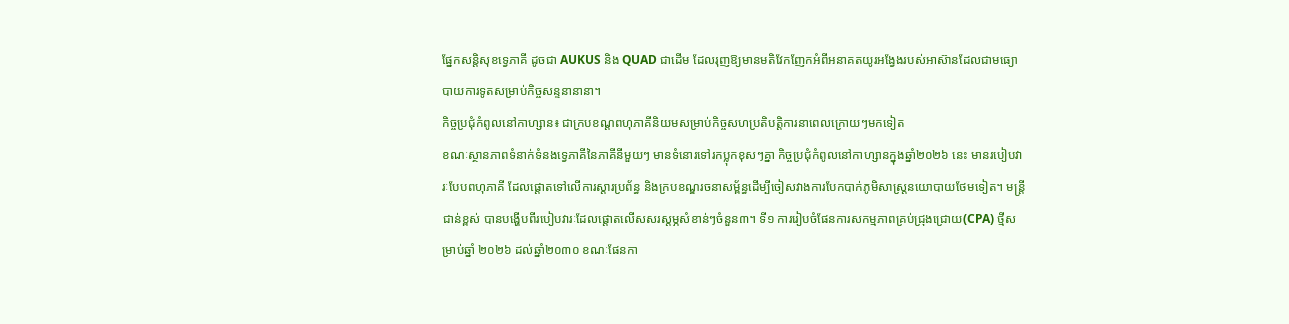ផ្នែកសន្តិសុខទ្វេភាគី ដូចជា AUKUS និង QUAD ជាដើម ដែលរុញឱ្យមានមតិវែកញែកអំពីអនាគតយូរអង្វែងរបស់អាស៊ានដែលជាមធ្យោបាយការទូតសម្រាប់កិច្ចសន្ទនានានា។
កិច្ចប្រជុំកំពូលនៅកាហ្សាន៖ ជាក្របខណ្ដពហុភាគីនិយមសម្រាប់កិច្ចសហប្រតិបត្តិការនាពេលក្រោយៗមកទៀត
ខណៈស្ថានភាពទំនាក់ទំនងទ្វេភាគីនៃភាគីនីមួយៗ មានទំនោរទៅរកប្លុកខុសៗគ្នា កិច្ចប្រជុំកំពូលនៅកាហ្សានក្នុងឆ្នាំ២០២៦ នេះ មានរបៀបវារៈបែបពហុភាគី ដែលផ្តោតទៅលើការស្តារប្រព័ន្ធ និងក្របខណ្ឌរចនាសម្ព័ន្ធដើម្បីចៀសវាងការបែកបាក់ភូមិសាស្ត្រនយោបាយថែមទៀត។ មន្ត្រីជាន់ខ្ពស់ បានបង្ហើបពីរបៀបវារៈដែលផ្តោតលើសសរស្តម្ភសំខាន់ៗចំនួន៣។ ទី១ ការរៀបចំផែនការសកម្មភាពគ្រប់ជ្រុងជ្រោយ(CPA) ថ្មីសម្រាប់ឆ្នាំ ២០២៦ ដល់ឆ្នាំ២០៣០ ខណៈផែនកា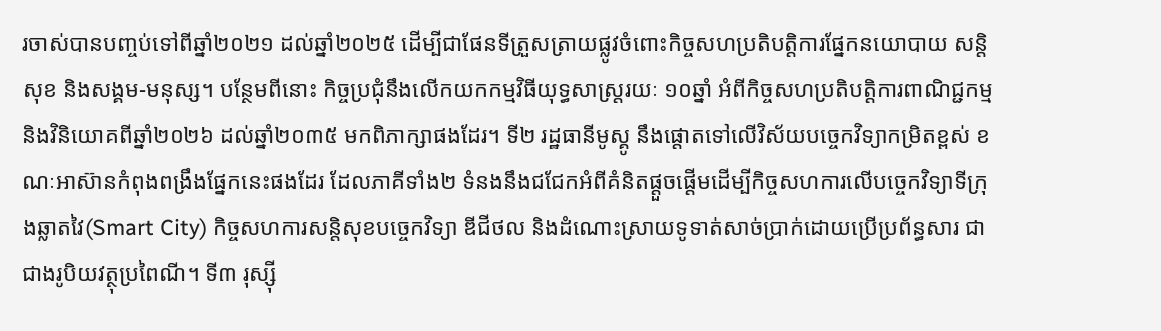រចាស់បានបញ្ចប់ទៅពីឆ្នាំ២០២១ ដល់ឆ្នាំ២០២៥ ដើម្បីជាផែនទីត្រួសត្រាយផ្លូវចំពោះកិច្ចសហប្រតិបត្តិការផ្នែកនយោបាយ សន្តិសុខ និងសង្គម-មនុស្ស។ បន្ថែមពីនោះ កិច្ចប្រជុំនឹងលើកយកកម្មវិធីយុទ្ធសាស្ត្ររយៈ ១០ឆ្នាំ អំពីកិច្ចសហប្រតិបត្តិការពាណិជ្ជកម្ម និងវិនិយោគពីឆ្នាំ២០២៦ ដល់ឆ្នាំ២០៣៥ មកពិភាក្សាផងដែរ។ ទី២ រដ្ឋធានីមូស្គូ នឹងផ្តោតទៅលើវិស័យបច្ចេកវិទ្យាកម្រិតខ្ពស់ ខណៈអាស៊ានកំពុងពង្រឹងផ្នែកនេះផងដែរ ដែលភាគីទាំង២ ទំនងនឹងជជែកអំពីគំនិតផ្តួចផ្តើមដើម្បីកិច្ចសហការលើបច្ចេកវិទ្យាទីក្រុងឆ្លាតវៃ(Smart City) កិច្ចសហការសន្តិសុខបច្ចេកវិទ្យា ឌីជីថល និងដំណោះស្រាយទូទាត់សាច់ប្រាក់ដោយប្រើប្រព័ន្ធសារ ជាជាងរូបិយវត្ថុប្រពៃណី។ ទី៣ រុស្ស៊ី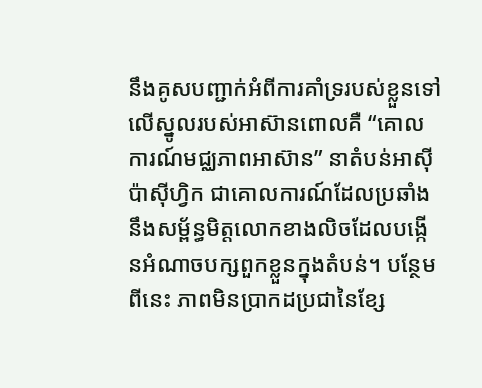នឹងគូសបញ្ជាក់អំពីការគាំទ្ររបស់ខ្លួនទៅលើស្នូលរបស់អាស៊ានពោលគឺ “គោលការណ៍មជ្ឈភាពអាស៊ាន” នាតំបន់អាស៊ីប៉ាស៊ីហ្វិក ជាគោលការណ៍ដែលប្រឆាំងនឹងសម្ព័ន្ធមិត្តលោកខាងលិចដែលបង្កើនអំណាចបក្សពួកខ្លួនក្នុងតំបន់។ បន្ថែមពីនេះ ភាពមិនប្រាកដប្រជានៃខ្សែ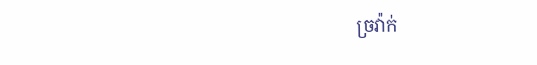ច្រវ៉ាក់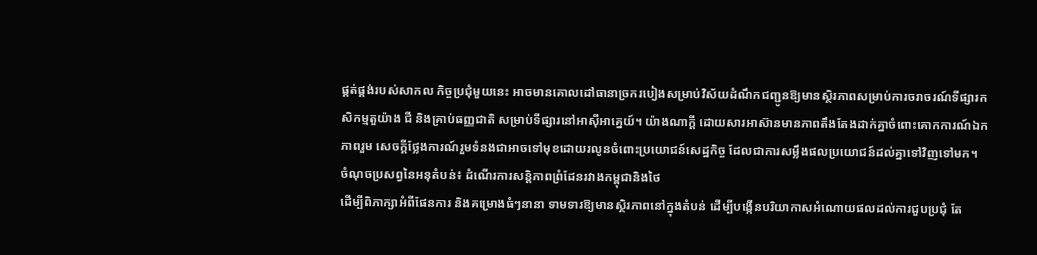ផ្គត់ផ្គង់របស់សាកល កិច្ចប្រជុំមួយនេះ អាចមានគោលដៅធានាច្រករបៀងសម្រាប់វិស័យដំណឹកជញ្ជូនឱ្យមានស្ថិរភាពសម្រាប់ការចរាចរណ៍ទីផ្សារកសិកម្មតួយ៉ាង ជី និងគ្រាប់ធញ្ញជាតិ សម្រាប់ទីផ្សារនៅអាស៊ីអាគ្នេយ៍។ យ៉ាងណាក្តី ដោយសារអាស៊ានមានភាពតឹងតែងដាក់គ្នាចំពោះគោកការណ៍ឯកភាពរួម សេចក្តីថ្លែងការណ៍រួមទំនងជាអាចទៅមុខដោយរលូនចំពោះប្រយោជន៍សេដ្ឋកិច្ច ដែលជាការសម្លឹងផលប្រយោជន៍ដល់គ្នាទៅវិញទៅមក។
ចំណុចប្រសព្វនៃអនុតំបន់៖ ដំណើរការសន្តិភាពព្រំដែនរវាងកម្ពុជានិងថៃ
ដើម្បីពិភាក្សាអំពីផែនការ និងគម្រោងធំៗនានា ទាមទារឱ្យមានស្ថិរភាពនៅក្នុងតំបន់ ដើម្បីបង្កើនបរិយាកាសអំណោយផលដល់ការជួបប្រជុំ តែ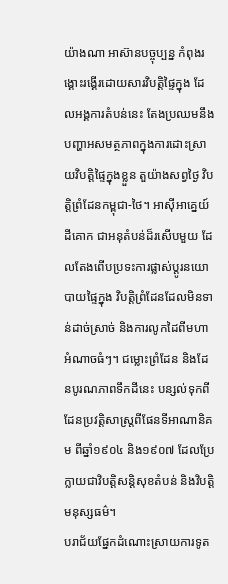យ៉ាងណា អាស៊ានបច្ចុប្បន្ន កំពុងរង្គោះរង្គើរដោយសារវិបត្តិផ្ទៃក្នុង ដែលអង្គការតំបន់នេះ តែងប្រឈមនឹងបញ្ហាអសមត្ថភាពក្នុងការដោះស្រាយវិបត្តិផ្ទៃក្នុងខ្លួន តួយ៉ាងសព្វថ្ងៃ វិបត្តិព្រំដែនកម្ពុជា-ថៃ។ អាស៊ីអាគ្នេយ៍ដីគោក ជាអនុតំបន់ដ៏រសើបមួយ ដែលតែងពើបប្រទះការផ្លាស់ប្តូរនយោបាយផ្ទៃក្នុង វិបត្តិព្រំដែនដែលមិនទាន់ដាច់ស្រាច់ និងការលូកដៃពីមហាអំណាចធំៗ។ ជម្លោះព្រំដែន និងដែនបូរណភាពទឹកដីនេះ បន្សល់ទុកពីដែនប្រវត្តិសាស្ត្រពីផែនទីអាណានិគម ពីឆ្នាំ១៩០៤ និង១៩០៧ ដែលប្រែក្លាយជាវិបត្តិសន្តិសុខតំបន់ និងវិបត្តិមនុស្សធម៌។
បរាជ័យផ្នែកដំណោះស្រាយការទូត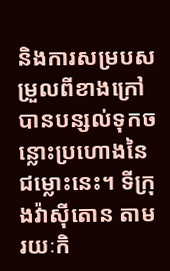និងការសម្របសម្រួលពីខាងក្រៅ បានបន្សល់ទុកចន្លោះប្រហោងនៃជម្លោះនេះ។ ទីក្រុងវ៉ាស៊ីតោន តាមរយៈកិ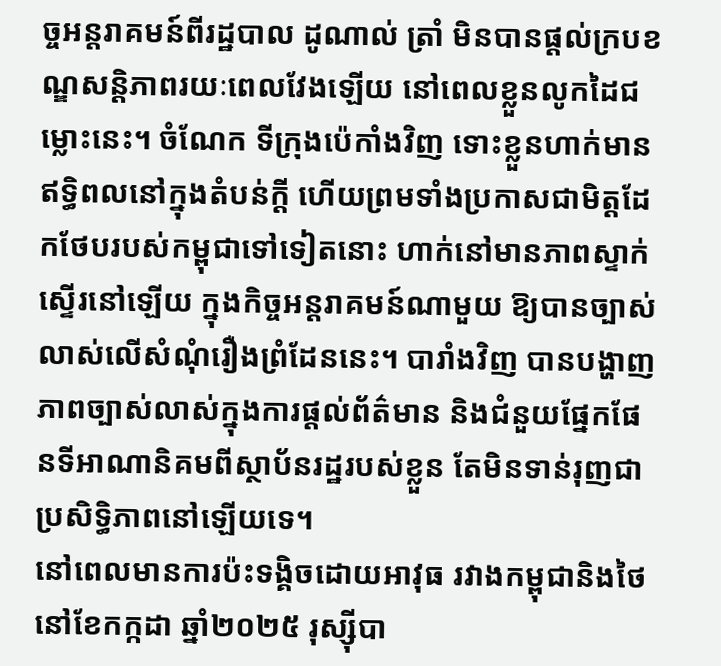ច្ចអន្តរាគមន៍ពីរដ្ឋបាល ដូណាល់ ត្រាំ មិនបានផ្តល់ក្របខណ្ឌសន្តិភាពរយៈពេលវែងឡើយ នៅពេលខ្លួនលូកដៃជម្លោះនេះ។ ចំណែក ទីក្រុងប៉េកាំងវិញ ទោះខ្លួនហាក់មានឥទ្ធិពលនៅក្នុងតំបន់ក្តី ហើយព្រមទាំងប្រកាសជាមិត្តដែកថែបរបស់កម្ពុជាទៅទៀតនោះ ហាក់នៅមានភាពស្ទាក់ស្ទើរនៅឡើយ ក្នុងកិច្ចអន្តរាគមន៍ណាមួយ ឱ្យបានច្បាស់លាស់លើសំណុំរឿងព្រំដែននេះ។ បារាំងវិញ បានបង្ហាញភាពច្បាស់លាស់ក្នុងការផ្តល់ព័ត៌មាន និងជំនួយផ្នែកផែនទីអាណានិគមពីស្ថាប័នរដ្ឋរបស់ខ្លួន តែមិនទាន់រុញជាប្រសិទ្ធិភាពនៅឡើយទេ។
នៅពេលមានការប៉ះទង្គិចដោយអាវុធ រវាងកម្ពុជានិងថៃ នៅខែកក្កដា ឆ្នាំ២០២៥ រុស្ស៊ីបា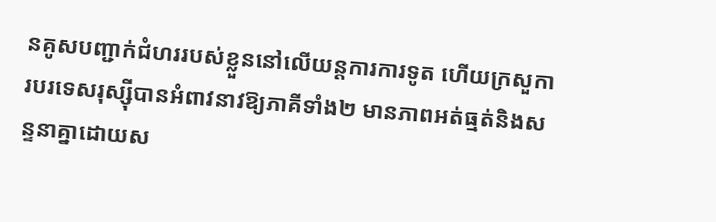នគូសបញ្ជាក់ជំហររបស់ខ្លួននៅលើយន្តការការទូត ហើយក្រសួការបរទេសរុស្ស៊ីបានអំពាវនាវឱ្យភាគីទាំង២ មានភាពអត់ធ្មត់និងសន្ទនាគ្នាដោយស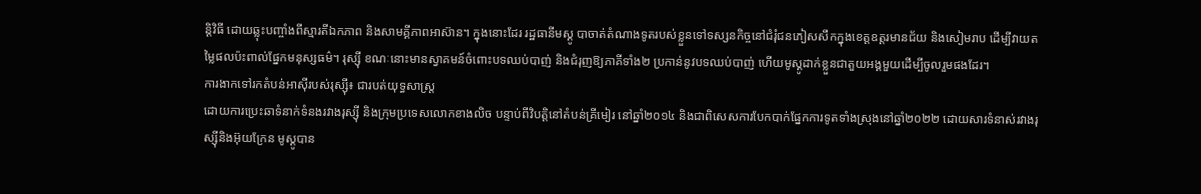ន្តិវិធី ដោយឆ្លុះបញ្ចាំងពីស្មារតីឯកភាព និងសាមគ្គីភាពអាស៊ាន។ ក្នុងនោះដែរ រដ្ឋធានីមស្គូ បាចាត់តំណាងទូតរបស់ខ្លួនទៅទស្សនកិច្ចនៅជំរុំជនភៀសសឹកក្នុងខេត្តឧត្តរមានជ័យ និងសៀមរាប ដើម្បីវាយតម្លៃផលប៉ះពាល់ផ្នែកមនុស្សធម៌។ រុស្ស៊ី ខណៈនោះមានស្វាគមន៍ចំពោះបទឈប់បាញ់ និងជំរុញឱ្យភាគីទាំង២ ប្រកាន់នូវបទឈប់បាញ់ ហើយមូស្គូដាក់ខ្លួនជាតួយអង្គមួយដើម្បីចូលរួមផងដែរ។
ការងាកទៅរកតំបន់អាស៊ីរបស់រុស្ស៊ី៖ ជារបត់យុទ្ធសាស្ត្រ
ដោយការប្រេះឆាទំនាក់ទំនងរវាងរុស្ស៊ី និងក្រុមប្រទេសលោកខាងលិច បន្ទាប់ពីវិបត្តិនៅតំបន់គ្រីមៀរ នៅឆ្នាំ២០១៤ និងជាពិសេសការបែកបាក់ផ្នែកការទូតទាំងស្រុងនៅឆ្នាំ២០២២ ដោយសារទំនាស់រវាងរុស្ស៊ីនិងអ៊ុយក្រែន មូស្គូបាន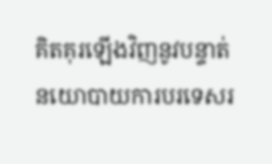គិតគុរឡើងវិញនូវបន្ទាត់នយោបាយការបរទេសរ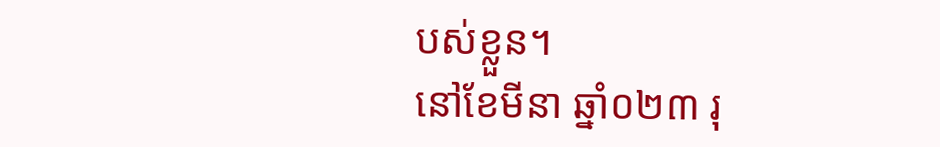បស់ខ្លួន។
នៅខែមីនា ឆ្នាំ០២៣ រុ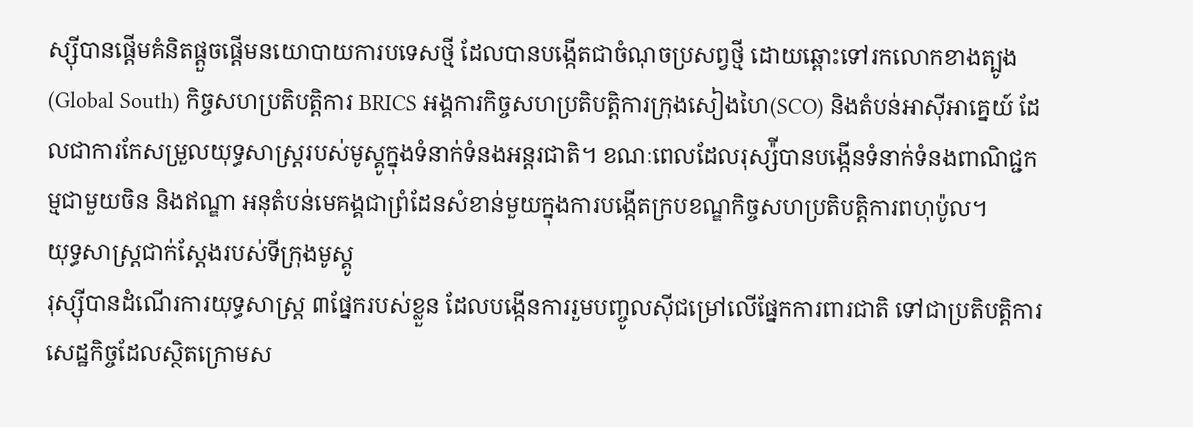ស្ស៊ីបានផ្តើមគំនិតផ្តួចផ្តើមនយោបាយការបទេសថ្មី ដែលបានបង្កើតជាចំណុចប្រសព្វថ្មី ដោយឆ្ពោះទៅរកលោកខាងត្បូង(Global South) កិច្ចសហប្រតិបត្តិការ BRICS អង្គការកិច្ចសហប្រតិបត្តិការក្រុងសៀងហៃ(SCO) និងតំបន់អាស៊ីអាគ្នេយ៍ ដែលជាការកែសម្រួលយុទ្ធសាស្ត្ររបស់មូស្គូក្នុងទំនាក់ទំនងអន្តរជាតិ។ ខណៈពេលដែលរុស្ស៉ីបានបង្កើនទំនាក់ទំនងពាណិជ្ជកម្មជាមួយចិន និងឥណ្ឌា អនុតំបន់មេគង្គជាព្រំដែនសំខាន់មួយក្នុងការបង្កើតក្របខណ្ឌកិច្ចសហប្រតិបត្តិការពហុប៉ូល។
យុទ្ធសាស្ត្រជាក់ស្តែងរបស់ទីក្រុងមូស្គូ
រុស្ស៊ីបានដំណើរការយុទ្ធសាស្ត្រ ៣ផ្នែករបស់ខ្លួន ដែលបង្កើនការរួមបញ្ចូលស៊ីជម្រៅលើផ្នែកការពារជាតិ ទៅជាប្រតិបត្តិការសេដ្ឋកិច្ចដែលស្ថិតក្រោមស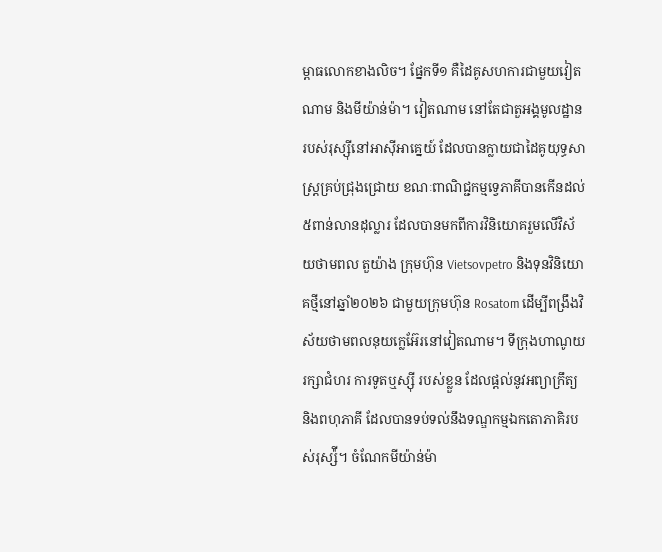ម្ពាធលោកខាងលិច។ ផ្នែកទី១ គឺដៃគូសហការជាមួយវៀតណាម និងមីយ៉ាន់ម៉ា។ វៀតណាម នៅតែជាតួអង្គមូលដ្ឋានរបស់រុស្ស៊ីនៅអាស៊ីអាគ្នេយ៍ ដែលបានក្លាយជាដៃគូយុទ្ធសាស្ត្រគ្រប់ជ្រុងជ្រោយ ខណៈពាណិជ្ជកម្មទ្វេភាគីបានកើនដល់ ៥ពាន់លានដុល្លារ ដែលបានមកពីការវិនិយោគរួមលើវិស័យថាមពល តួយ៉ាង ក្រុមហ៊ុន Vietsovpetro និងទុនវិនិយោគថ្មីនៅឆ្នាំ២០២៦ ជាមួយក្រុមហ៊ុន Rosatom ដើម្បីពង្រឹងវិស័យថាមពលនុយក្លេអ៊ែរនៅវៀតណាម។ ទីក្រុងហាណូយរក្សាជំហរ ការទូតឬស្ស៊ី របស់ខ្លួន ដែលផ្តល់នូវអព្យាក្រឹត្យ និងពហុភាគី ដែលបានទប់ទល់នឹងទណ្ឌកម្មឯកតោភាគិរបស់រុស្ស៉ី។ ចំណែកមីយ៉ាន់ម៉ា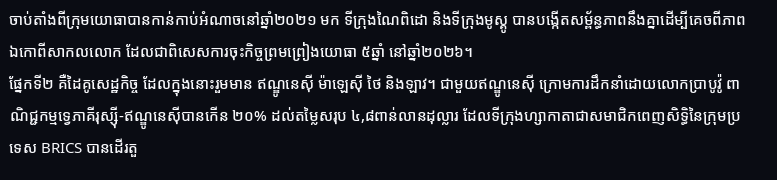ចាប់តាំងពីក្រុមយោធាបានកាន់កាប់អំណាចនៅឆ្នាំ២០២១ មក ទីក្រុងណៃពិដោ និងទីក្រុងមូស្គូ បានបង្កើតសម្ព័ន្ធភាពនឹងគ្នាដើម្បីគេចពីភាពឯកោពីសាកលលោក ដែលជាពិសេសការចុះកិច្ចព្រមព្រៀងយោធា ៥ឆ្នាំ នៅឆ្នាំ២០២៦។
ផ្នែកទី២ គឺដៃគូសេដ្ឋកិច្ច ដែលក្នុងនោះរួមមាន ឥណ្ឌូនេស៊ី ម៉ាឡេស៊ី ថៃ និងឡាវ។ ជាមួយឥណ្ឌូនេស៊ី ក្រោមការដឹកនាំដោយលោកប្រាបូវ៉ូ ពាណិជ្ជកម្មទ្វេភាគីរុស្ស៊ី-ឥណ្ឌូនេស៊ីបានកើន ២០% ដល់តម្លៃសរុប ៤,៨ពាន់លានដុល្លារ ដែលទីក្រុងហ្សាកាតាជាសមាជិកពេញសិទ្ធិនៃក្រុមប្រទេស BRICS បានដើរតួ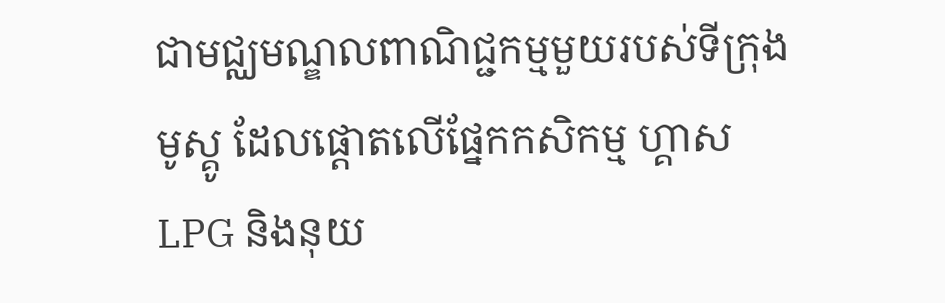ជាមជ្ឈមណ្ឌលពាណិជ្ជកម្មមួយរបស់ទីក្រុងមូស្គូ ដែលផ្តោតលើផ្នែកកសិកម្ម ហ្គាស LPG និងនុយ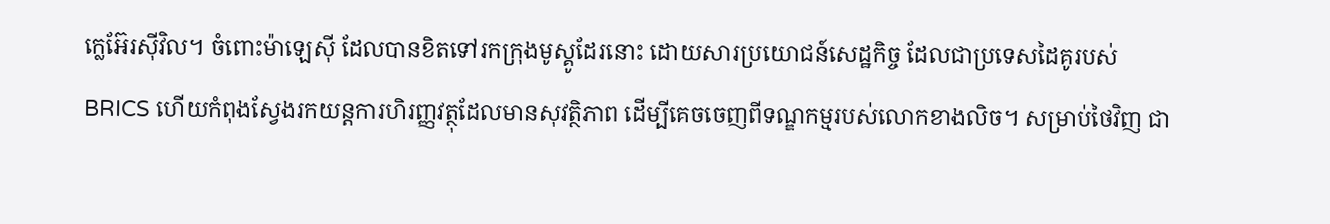ក្លេអ៊ែរស៊ីវិល។ ចំពោះម៉ាឡេស៊ី ដែលបានខិតទៅរកក្រុងមូស្គូដែរនោះ ដោយសារប្រយោជន៍សេដ្ឋកិច្ច ដែលជាប្រទេសដៃគូរបស់ BRICS ហើយកំពុងស្វែងរកយន្តការហិរញ្ញវត្ថុដែលមានសុវត្ថិភាព ដើម្បីគេចចេញពីទណ្ឌកម្មរបស់លោកខាងលិច។ សម្រាប់ថៃវិញ ជា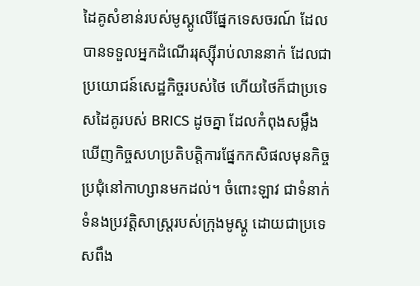ដៃគូសំខាន់របស់មូស្គូលើផ្នែកទេសចរណ៍ ដែលបានទទួលអ្នកដំណើររុស្ស៊ីរាប់លាននាក់ ដែលជាប្រយោជន៍សេដ្ឋកិច្ចរបស់ថៃ ហើយថៃក៏ជាប្រទេសដៃគូរបស់ BRICS ដូចគ្នា ដែលកំពុងសម្លឹងឃើញកិច្ចសហប្រតិបត្តិការផ្នែកកសិផលមុនកិច្ចប្រជុំនៅកាហ្សានមកដល់។ ចំពោះឡាវ ជាទំនាក់ទំនងប្រវត្តិសាស្ត្ររបស់ក្រុងមូស្គូ ដោយជាប្រទេសពឹង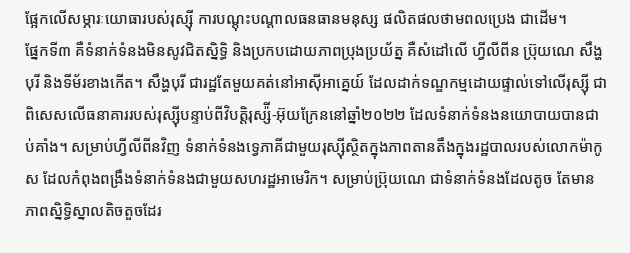ផ្អែកលើសម្ភារៈយោធារបស់រុស្ស៊ី ការបណ្តុះបណ្តាលធនធានមនុស្ស ផលិតផលថាមពលប្រេង ជាដើម។
ផ្នែកទី៣ គឺទំនាក់ទំនងមិនសូវជិតស្និទ្ធិ និងប្រកបដោយភាពប្រុងប្រយ័ត្ន គឺសំដៅលើ ហ្វីលីពីន ប្រ៊ុយណេ សឹង្ហបុរី និងទីម័រខាងកើត។ សឹង្ហបុរី ជារដ្ឋតែមួយគត់នៅអាស៊ីអាគ្នេយ៍ ដែលដាក់ទណ្ឌកម្មដោយផ្ទាល់ទៅលើរុស្ស៊ី ជាពិសេសលើធនាគាររបស់រុស្ស៊ីបន្ទាប់ពីវិបត្តិរុស្ស៉ី-អ៊ុយក្រែននៅឆ្នាំ២០២២ ដែលទំនាក់ទំនងនយោបាយបានជាប់គាំង។ សម្រាប់ហ្វីលីពីនវិញ ទំនាក់ទំនងទ្វេភាគីជាមួយរុស្ស៊ីស្ថិតក្នុងភាពតានតឹងក្នុងរដ្ឋបាលរបស់លោកម៉ាកូស ដែលកំពុងពង្រឹងទំនាក់ទំនងជាមួយសហរដ្ឋអាមេរិក។ សម្រាប់ប្រ៊ុយណេ ជាទំនាក់ទំនងដែលតូច តែមានភាពស្និទ្ធិស្នាលតិចតួចដែរ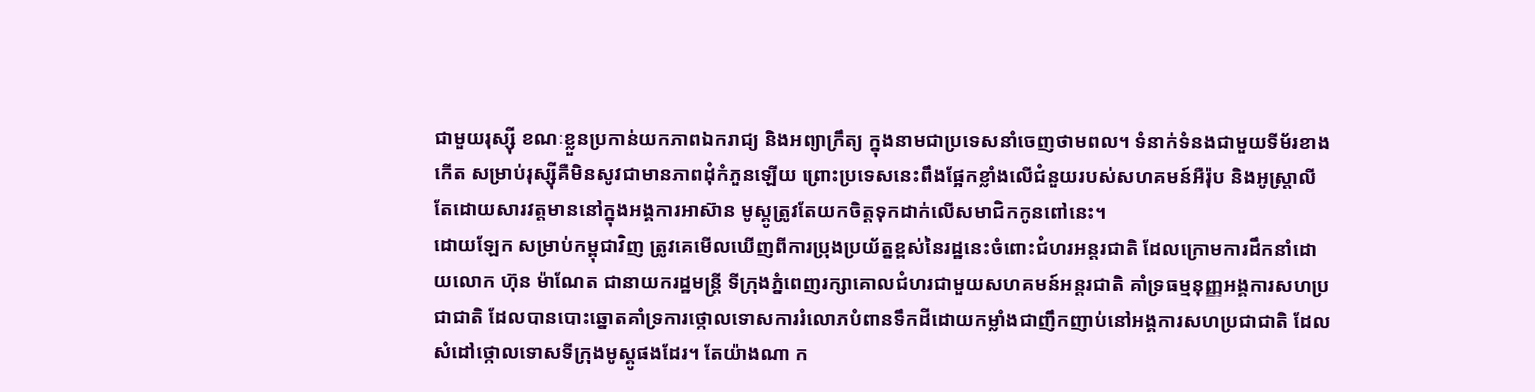ជាមួយរុស្ស៊ី ខណៈខ្លួនប្រកាន់យកភាពឯករាជ្យ និងអព្យាក្រឹត្យ ក្នុងនាមជាប្រទេសនាំចេញថាមពល។ ទំនាក់ទំនងជាមួយទីម័រខាងកើត សម្រាប់រុស្ស៊ីគឺមិនសូវជាមានភាពដុំកំភួនឡើយ ព្រោះប្រទេសនេះពឹងផ្អែកខ្លាំងលើជំនួយរបស់សហគមន៍អឺរ៉ុប និងអូស្ត្រាលី តែដោយសារវត្តមាននៅក្នុងអង្គការអាស៊ាន មូស្គូត្រូវតែយកចិត្តទុកដាក់លើសមាជិកកូនពៅនេះ។
ដោយឡែក សម្រាប់កម្ពុជាវិញ ត្រូវគេមើលឃើញពីការប្រុងប្រយ័ត្នខ្ពស់នៃរដ្ឋនេះចំពោះជំហរអន្តរជាតិ ដែលក្រោមការដឹកនាំដោយលោក ហ៊ុន ម៉ាណែត ជានាយករដ្ឋមន្ត្រី ទីក្រុងភ្នំពេញរក្សាគោលជំហរជាមួយសហគមន៍អន្តរជាតិ គាំទ្រធម្មនុញ្ញអង្គការសហប្រជាជាតិ ដែលបានបោះឆ្នោតគាំទ្រការថ្កោលទោសការរំលោភបំពានទឹកដីដោយកម្លាំងជាញឹកញាប់នៅអង្គការសហប្រជាជាតិ ដែលសំដៅថ្កោលទោសទីក្រុងមូស្គូផងដែរ។ តែយ៉ាងណា ក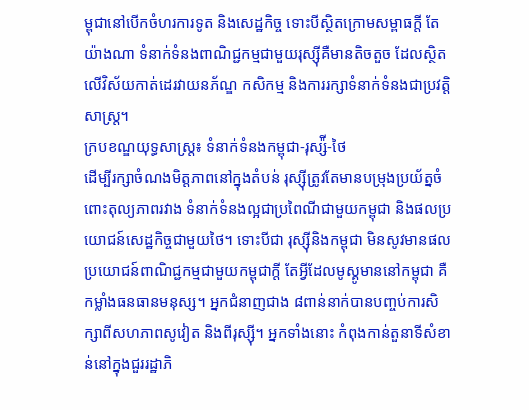ម្ពុជានៅបើកចំហរការទូត និងសេដ្ឋកិច្ច ទោះបីស្ថិតក្រោមសម្ពាធក្តី តែយ៉ាងណា ទំនាក់ទំនងពាណិជ្ជកម្មជាមួយរុស្ស៊ីគឺមានតិចតួច ដែលស្ថិតលើវិស័យកាត់ដេរវាយនភ័ណ្ឌ កសិកម្ម និងការរក្សាទំនាក់ទំនងជាប្រវត្តិសាស្ត្រ។
ក្របខណ្ឌយុទ្ធសាស្ត្រ៖ ទំនាក់ទំនងកម្ពុជា-រុស្ស៉ី-ថៃ
ដើម្បីរក្សាចំណងមិត្តភាពនៅក្នុងតំបន់ រុស្ស៊ីត្រូវតែមានបម្រុងប្រយ័ត្នចំពោះតុល្យភាពរវាង ទំនាក់ទំនងល្អជាប្រពៃណីជាមួយកម្ពុជា និងផលប្រយោជន៍សេដ្ឋកិច្ចជាមួយថៃ។ ទោះបីជា រុស្ស៊ីនិងកម្ពុជា មិនសូវមានផលប្រយោជន៍ពាណិជ្ជកម្មជាមួយកម្ពុជាក្តី តែអ្វីដែលមូស្គូមាននៅកម្ពុជា គឺ កម្លាំងធនធានមនុស្ស។ អ្នកជំនាញជាង ៨ពាន់នាក់បានបញ្ចប់ការសិក្សាពីសហភាពសូវៀត និងពីរុស្ស៊ី។ អ្នកទាំងនោះ កំពុងកាន់តួនាទីសំខាន់នៅក្នុងជួររដ្ឋាភិ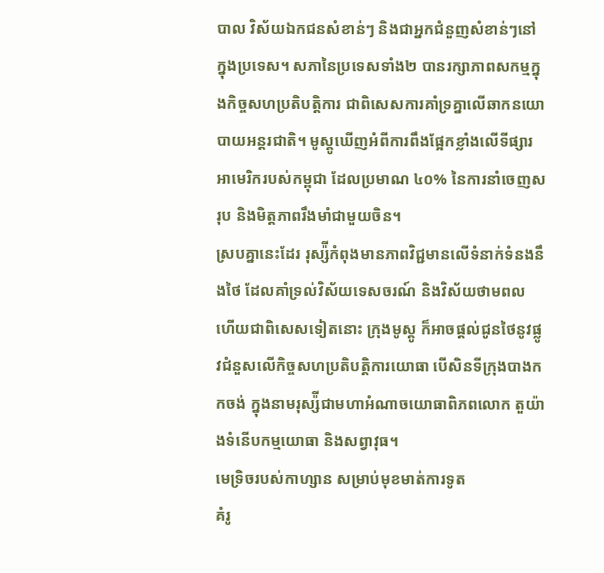បាល វិស័យឯកជនសំខាន់ៗ និងជាអ្នកជំនួញសំខាន់ៗនៅក្នុងប្រទេស។ សភានៃប្រទេសទាំង២ បានរក្សាភាពសកម្មក្នុងកិច្ចសហប្រតិបត្តិការ ជាពិសេសការគាំទ្រគ្នាលើឆាកនយោបាយអន្តរជាតិ។ មូស្គូឃើញអំពីការពឹងផ្អែកខ្លាំងលើទីផ្សារអាមេរិករបស់កម្ពុជា ដែលប្រមាណ ៤០% នៃការនាំចេញសរុប និងមិត្តភាពរឹងមាំជាមួយចិន។
ស្របគ្នានេះដែរ រុស្ស៉ីកំពុងមានភាពវិជ្ជមានលើទំនាក់ទំនងនឹងថៃ ដែលគាំទ្រល់វិស័យទេសចរណ៍ និងវិស័យថាមពល ហើយជាពិសេសទៀតនោះ ក្រុងមូស្គូ ក៏អាចផ្តល់ជូនថៃនូវផ្លូវជំនួសលើកិច្ចសហប្រតិបត្តិការយោធា បើសិនទីក្រុងបាងកកចង់ ក្នុងនាមរុស្ស៉ីជាមហាអំណាចយោធាពិភពលោក តួយ៉ាងទំនើបកម្មយោធា និងសព្វាវុធ។
មេទ្រិចរបស់កាហ្សាន សម្រាប់មុខមាត់ការទូត
គំរូ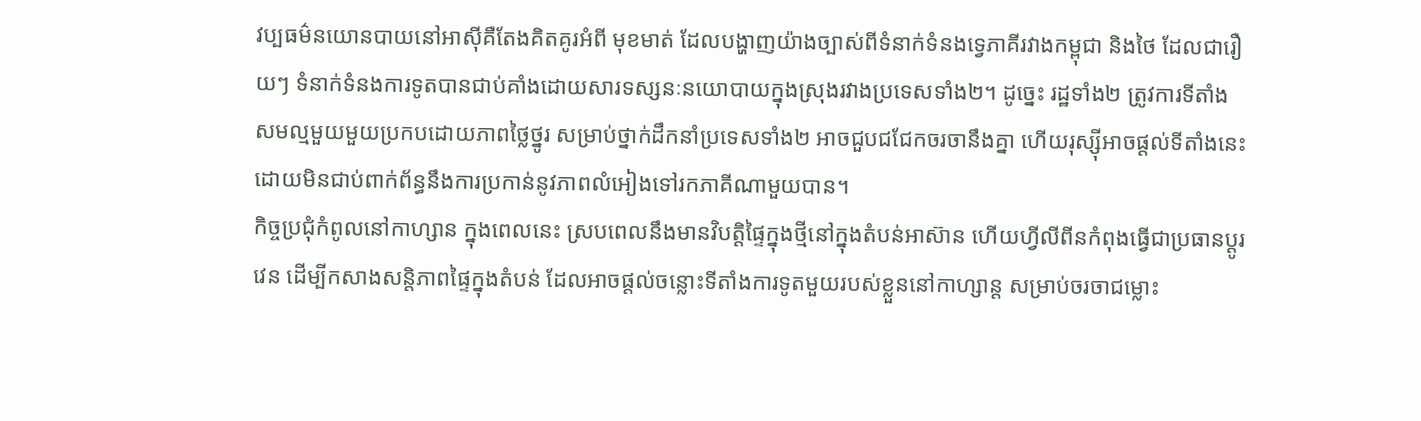វប្បធម៌នយោនបាយនៅអាស៊ីគឺតែងគិតគូរអំពី មុខមាត់ ដែលបង្ហាញយ៉ាងច្បាស់ពីទំនាក់ទំនងទ្វេភាគីរវាងកម្ពុជា និងថៃ ដែលជារឿយៗ ទំនាក់ទំនងការទូតបានជាប់គាំងដោយសារទស្សនៈនយោបាយក្នុងស្រុងរវាងប្រទេសទាំង២។ ដូច្នេះ រដ្ឋទាំង២ ត្រូវការទីតាំងសមល្មមួយមួយប្រកបដោយភាពថ្លៃថ្នូរ សម្រាប់ថ្នាក់ដឹកនាំប្រទេសទាំង២ អាចជួបជជែកចរចានឹងគ្នា ហើយរុស្ស៊ីអាចផ្តល់ទីតាំងនេះ ដោយមិនជាប់ពាក់ព័ន្ធនឹងការប្រកាន់នូវភាពលំអៀងទៅរកភាគីណាមួយបាន។
កិច្ចប្រជុំកំពូលនៅកាហ្សាន ក្នុងពេលនេះ ស្របពេលនឹងមានវិបត្តិផ្ទៃក្នុងថ្មីនៅក្នុងតំបន់អាស៊ាន ហើយហ្វីលីពីនកំពុងធ្វើជាប្រធានប្តូរវេន ដើម្បីកសាងសន្តិភាពផ្ទៃក្នុងតំបន់ ដែលអាចផ្តល់ចន្លោះទីតាំងការទូតមួយរបស់ខ្លួននៅកាហ្សាន្ត សម្រាប់ចរចាជម្លោះ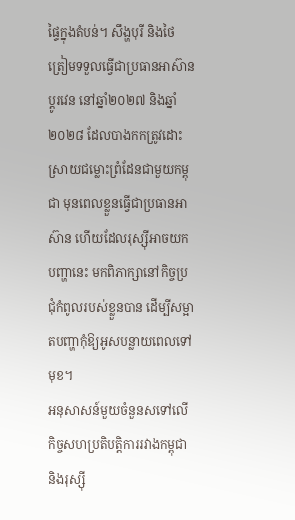ផ្ទៃក្នុងតំបន់។ សឹង្ហបុរី និងថៃ ត្រៀមទទួលធ្វើជាប្រធានអាស៊ានប្តូរវេន នៅឆ្នាំ២០២៧ និងឆ្នាំ២០២៨ ដែលបាងកកត្រូវដោះស្រាយជម្លោះព្រំដែនជាមួយកម្ពុជា មុនពេលខ្លួនធ្វើជាប្រធានអាស៊ាន ហើយដែលរុស្ស៊ីអាចយកបញ្ហានេះ មកពិភាក្សានៅកិច្ចប្រជុំកំពូលរបស់ខ្លួនបាន ដើម្បីសម្អាតបញ្ហាកុំឱ្យអូសបន្លាយពេលទៅមុខ។
អនុសាសន៍មួយចំនួនសទៅលើកិច្ចសហប្រតិបត្តិការរវាងកម្ពុជា និងរុស្ស៊ី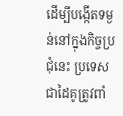ដើម្បីបង្កើតទម្ងន់នៅក្នុងកិច្ចប្រជុំនេះ ប្រទេសជាដៃគូត្រូវពាំ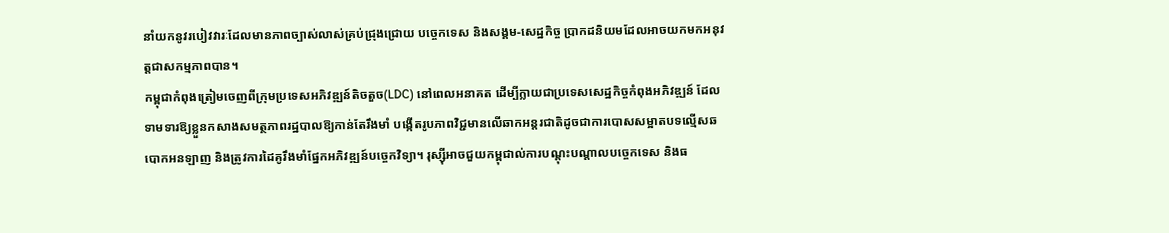នាំយកនូវរបៀវវារៈដែលមានភាពច្បាស់លាស់គ្រប់ជ្រុងជ្រោយ បច្ចេកទេស និងសង្គម-សេដ្ឋកិច្ច ប្រាកដនិយមដែលអាចយកមកអនុវត្តជាសកម្មភាពបាន។
កម្ពុជាកំពុងត្រៀមចេញពីក្រុមប្រទេសអភិវឌ្ឍន៍តិចតួច(LDC) នៅពេលអនាគត ដើម្បីក្លាយជាប្រទេសសេដ្ឋកិច្ចកំពុងអភិវឌ្ឍន៍ ដែលទាមទារឱ្យខ្លួនកសាងសមត្ថភាពរដ្ឋបាលឱ្យកាន់តែរឹងមាំ បង្កើតរូបភាពវិជ្ជមានលើឆាកអន្តរជាតិដូចជាការបោសសម្អាតបទល្មើសឆបោកអនឡាញ និងត្រូវការដៃគូរឹងមាំផ្នែកអភិវឌ្ឍន៍បច្ចេកវិទ្យា។ រុស្ស៊ីអាចជួយកម្ពុជាល់ការបណ្តុះបណ្តាលបច្ចេកទេស និងធ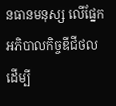នធានមនុស្ស លើផ្នែកអភិបាលកិច្ចឌីជីថល ដើម្បី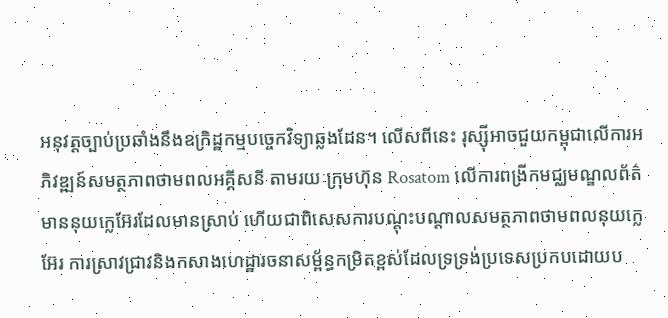អនុវត្តច្បាប់ប្រឆាំងនឹងឧក្រិដ្ឋកម្មបច្ចេកវិទ្យាឆ្លងដែន។ លើសពីនេះ រុស្ស៊ីអាចជួយកម្ពុជាលើការអភិវឌ្ឍន៍សមត្ថភាពថាមពលអគ្គីសនី តាមរយៈក្រុមហ៊ុន Rosatom លើការពង្រីកមជ្ឈមណ្ឌលព័ត៌មាននុយក្លេអ៊ែរដែលមានស្រាប់ ហើយជាពិសេសការបណ្តុះបណ្តាលសមត្ថភាពថាមពលនុយក្លេអ៊ែរ ការស្រាវជ្រាវនិងកសាងហេដ្ឋារចនាសម្ព័ន្ធកម្រិតខ្ពស់ដែលទ្រទ្រង់ប្រទេសប្រកបដោយប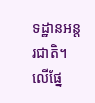ទដ្ឋានអន្តរជាតិ។
លើផ្នែ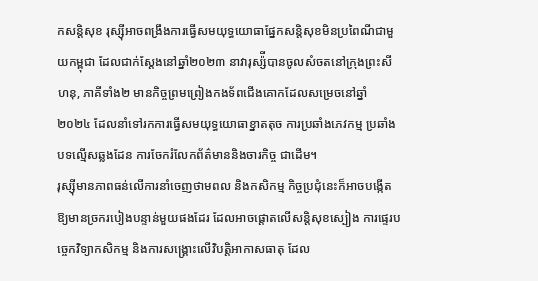កសន្តិសុខ រុស្ស៊ីអាចពង្រឹងការធ្វើសមយុទ្ធយោធាផ្នែកសន្តិសុខមិនប្រពៃណីជាមួយកម្ពុជា ដែលជាក់ស្តែងនៅឆ្នាំ២០២៣ នាវារុស្ស៉ីបានចូលសំចតនៅក្រុងព្រះសីហនុ, ភាគីទាំង២ មានកិច្ចព្រមព្រៀងកងទ័ពជើងគោកដែលសម្រេចនៅឆ្នាំ២០២៤ ដែលនាំទៅរកការធ្វើសមយុទ្ធយោធាខ្នាតតុច ការប្រឆាំងភេវកម្ម ប្រឆាំងបទល្មើសឆ្លងដែន ការចែករំលែកព័ត៌មាននិងចារកិច្ច ជាដើម។
រុស្ស៊ីមានភាពធន់លើការនាំចេញថាមពល និងកសិកម្ម កិច្ចប្រជុំនេះក៏អាចបង្កើតឱ្យមានច្រករបៀងបន្ទាន់មួយផងដែរ ដែលអាចផ្តោតលើសន្តិសុខស្បៀង ការផ្ទេរបច្ចេកវិទ្យាកសិកម្ម និងការសង្គ្រោះលើវិបត្តិអាកាសធាតុ ដែល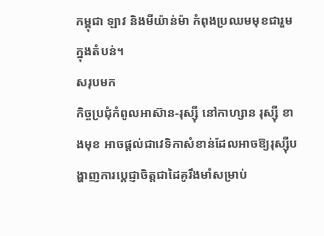កម្ពុជា ឡាវ និងមីយ៉ាន់ម៉ា កំពុងប្រឈមមុខជារួមក្នុងតំបន់។
សរុបមក
កិច្ចប្រជុំកំពូលអាស៊ាន-រុស្ស៊ី នៅកាហ្សាន រុស្ស៊ី ខាងមុខ អាចផ្តល់ជាវេទិកាសំខាន់ដែលអាចឱ្យរុស្ស៊ីបង្ហាញការប្តេជ្ញាចិត្តជាដៃគូរឹងមាំសម្រាប់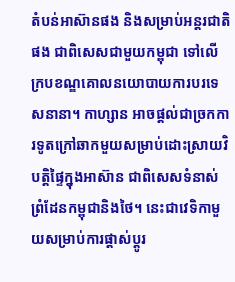តំបន់អាស៊ានផង និងសម្រាប់អន្តរជាតិផង ជាពិសេសជាមួយកម្ពុជា ទៅលើក្របខណ្ឌគោលនយោបាយការបរទេសនានា។ កាហ្សាន អាចផ្តល់ជាច្រកការទូតក្រៅឆាកមួយសម្រាប់ដោះស្រាយវិបត្តិផ្ទៃក្នុងអាស៊ាន ជាពិសេសទំនាស់ព្រំដែនកម្ពុជានិងថៃ។ នេះជាវេទិកាមួយសម្រាប់ការផ្តាស់ប្តូរ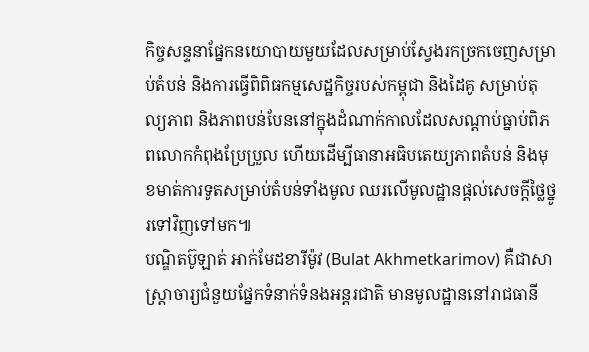កិច្ចសន្ទនាផ្នែកនយោបាយមួយដែលសម្រាប់ស្វែងរកច្រកចេញសម្រាប់តំបន់ និងការធ្វើពិពិធកម្មសេដ្ឋកិច្ចរបស់កម្ពុជា និងដៃគូ សម្រាប់តុល្យភាព និងភាពបន់បែននៅក្នុងដំណាក់កាលដែលសណ្តាប់ធ្នាប់ពិភពលោកកំពុងប្រែប្រួល ហើយដើម្បីធានាអធិបតេយ្យភាពតំបន់ និងមុខមាត់ការទូតសម្រាប់តំបន់ទាំងមូល ឈរលើមូលដ្ឋានផ្តល់សេចក្តីថ្លៃថ្នូរទៅវិញទៅមក៕
បណ្ឌិតប៊ូឡាត់ អាក់មែដខារីម៉ូវ (Bulat Akhmetkarimov) គឺជាសាស្ត្រាចារ្យជំនួយផ្នែកទំនាក់ទំនងអន្តរជាតិ មានមូលដ្ឋាននៅរាជធានី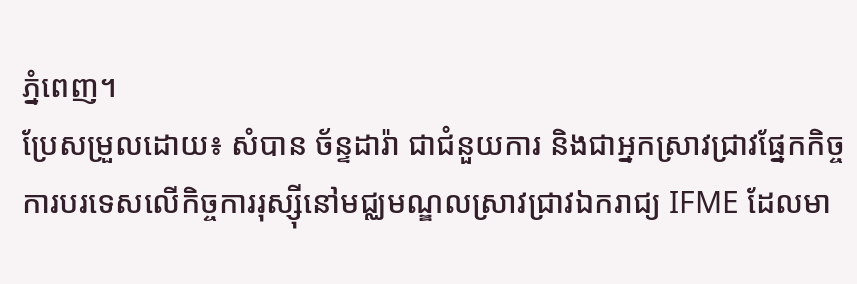ភ្នំពេញ។
ប្រែសម្រួលដោយ៖ សំបាន ច័ន្ទដារ៉ា ជាជំនួយការ និងជាអ្នកស្រាវជ្រាវផ្នែកកិច្ចការបរទេសលើកិច្ចការរុស្ស៊ីនៅមជ្ឈមណ្ឌលស្រាវជ្រាវឯករាជ្យ IFME ដែលមា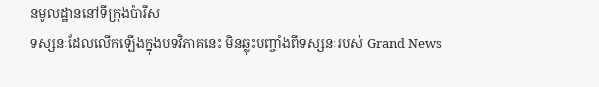នមូលដ្ឋាននៅទីក្រុងប៉ារីស
ទស្សនៈដែលលើកឡើងក្នុងបទវិភាគនេះ មិនឆ្លុះបញ្ចាំងពីទស្សនៈរបស់ Grand News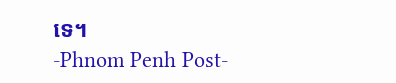ទេ។
-Phnom Penh Post-